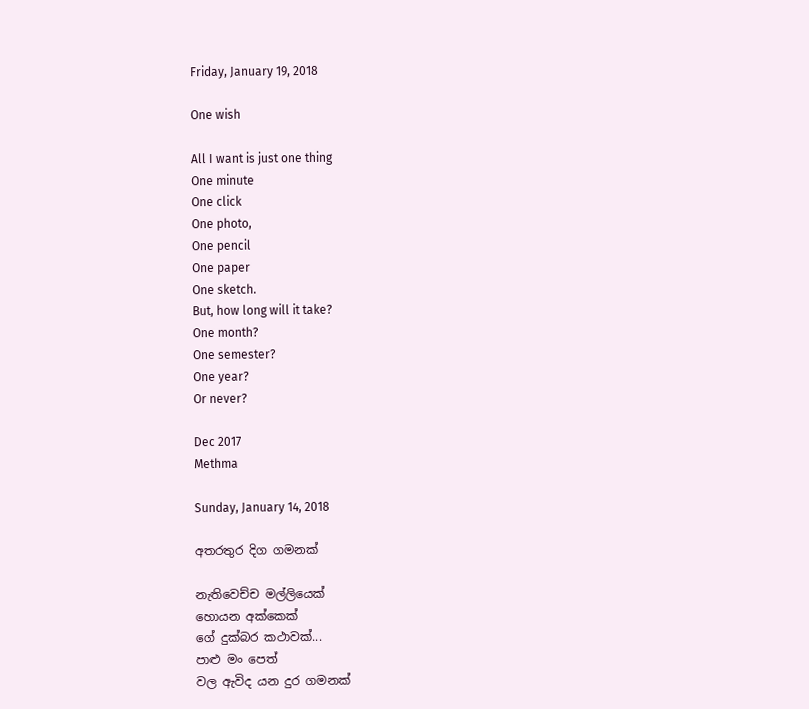Friday, January 19, 2018

One wish

All I want is just one thing
One minute
One click
One photo,
One pencil
One paper
One sketch.
But, how long will it take?
One month?
One semester?
One year?
Or never?

Dec 2017
Methma

Sunday, January 14, 2018

අතරතුර දිග ගමනක්

නැතිවෙච්ච මල්ලියෙක්
හොයන අක්කෙක්
ගේ දුක්බර කථාවක්...
පාළු මං පෙත්
වල ඇවිද යන දුර ගමනක්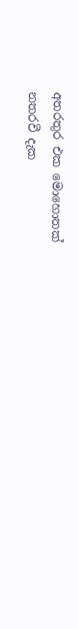අතරතුර එක මොහොතක්
නතරවී දැක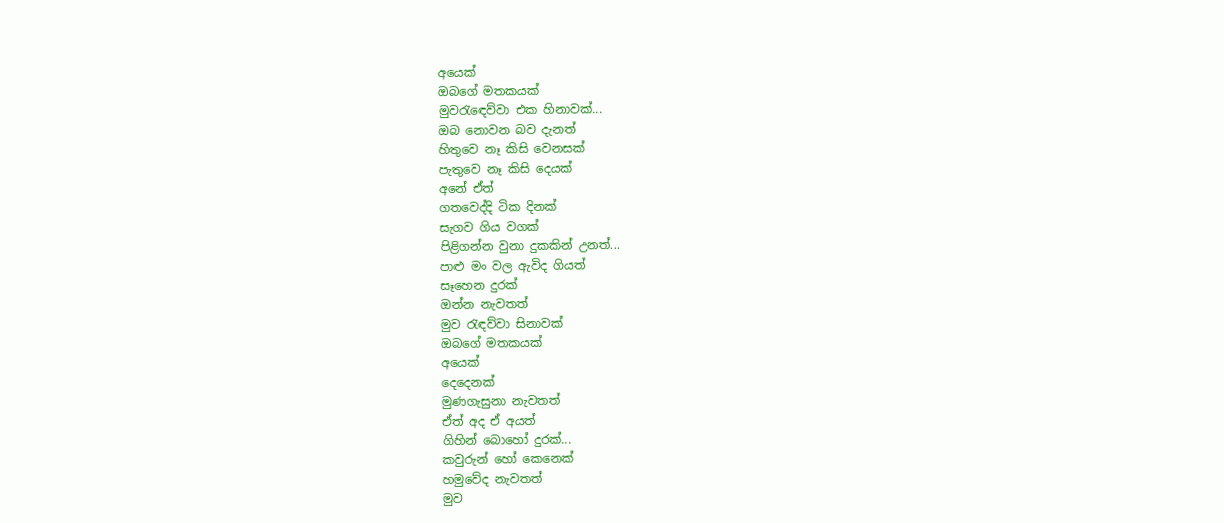අයෙක්
ඔබගේ මතකයක්
මුවරැඳෙව්වා එක හිනාවක්...
ඔබ නොවන බව දැනත්
හිතුවෙ නෑ කිසි වෙනසක්
පැතුවෙ නෑ කිසි දෙයක්
අනේ ඒත්
ගතවෙද්දි ටික දිනක්
සැගව ගිය වගක්
පිළිගන්න වුනා දුකකින් උනත්...
පාළු මං වල ඇවිද ගියත්
සෑහෙන දුරක්
ඔන්න නැවතත්
මුව රැඳව්වා සිනාවක්
ඔබගේ මතකයක්
අයෙක්
දෙදෙනක්
මුණගැසුනා නැවතත්
ඒත් අද ඒ අයත්
ගිහින් බොහෝ දුරක්...
කවුරුන් හෝ කෙනෙක්
හමුවේද නැවතත්
මුව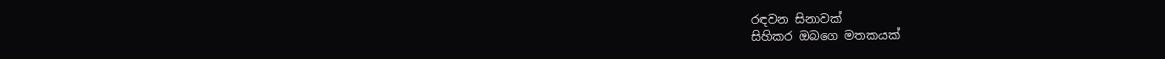රඳවන සිනාවක්
සිහිකර ඔබගෙ මතකයක්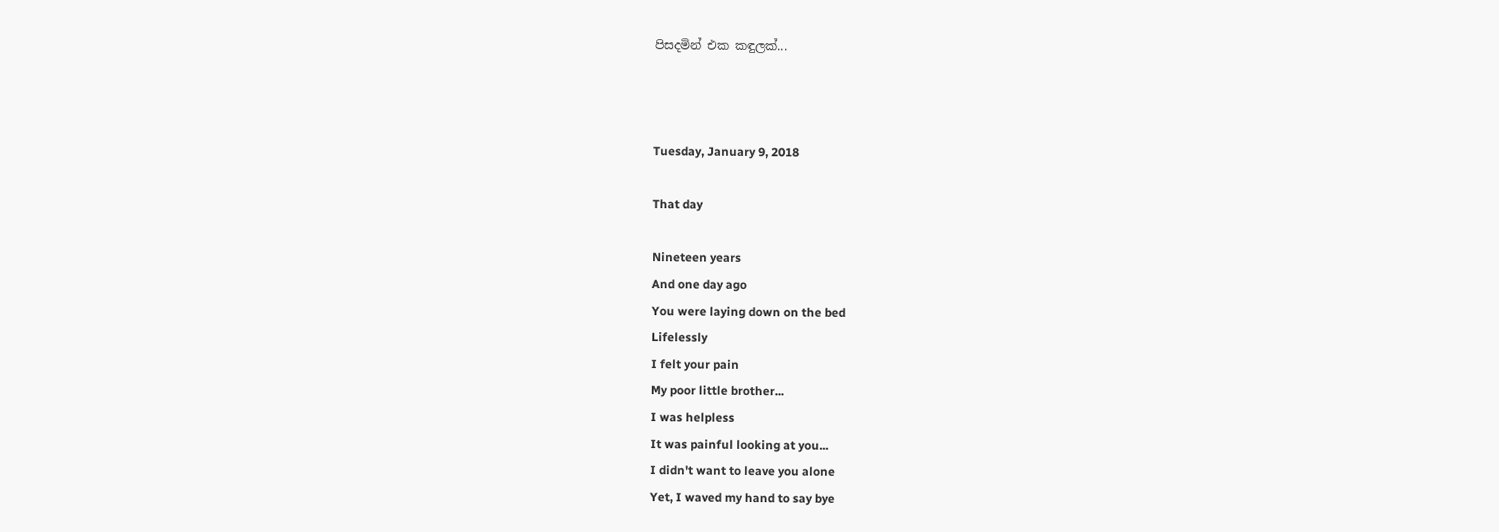පිසදමින් එක කඳුලක්...



Tuesday, January 9, 2018

That day

Nineteen years
And one day ago
You were laying down on the bed
Lifelessly
I felt your pain
My poor little brother...
I was helpless
It was painful looking at you...
I didn't want to leave you alone
Yet, I waved my hand to say bye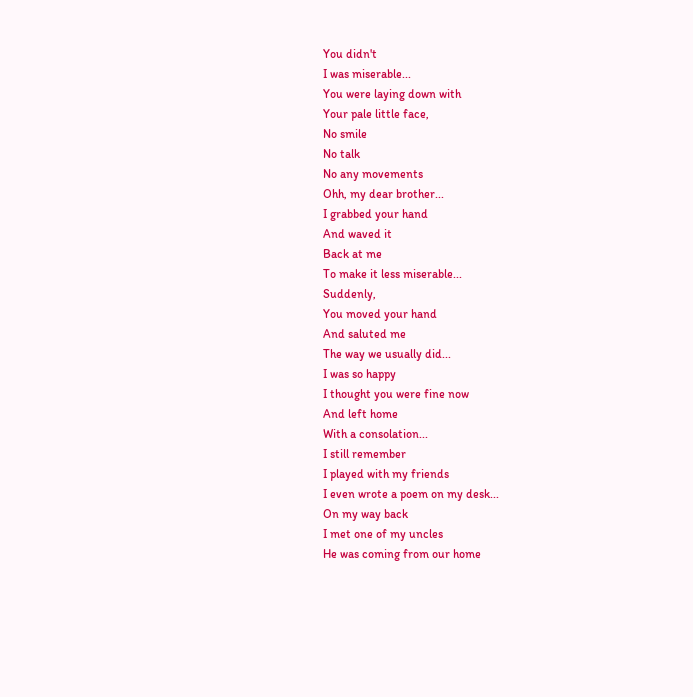You didn't
I was miserable...
You were laying down with
Your pale little face,
No smile
No talk
No any movements
Ohh, my dear brother...
I grabbed your hand
And waved it
Back at me
To make it less miserable...
Suddenly,
You moved your hand
And saluted me
The way we usually did...
I was so happy
I thought you were fine now
And left home
With a consolation...
I still remember
I played with my friends
I even wrote a poem on my desk...
On my way back
I met one of my uncles
He was coming from our home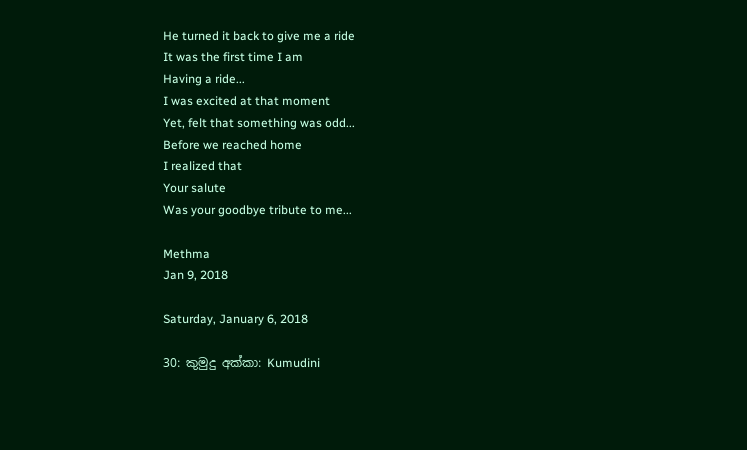He turned it back to give me a ride
It was the first time I am
Having a ride...
I was excited at that moment
Yet, felt that something was odd...
Before we reached home
I realized that
Your salute
Was your goodbye tribute to me...

Methma
Jan 9, 2018

Saturday, January 6, 2018

30: කුමුදු අක්කා: Kumudini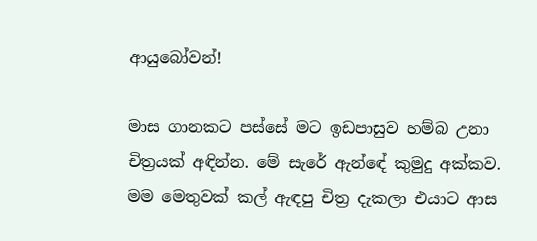ආයුබෝවන්!

මාස ගානකට පස්සේ මට ඉඩපාසුව හම්බ උනා චිත්‍රයක් අඳින්න. මේ සැරේ ඇන්ඳේ කුමුදු අක්කව. මම මෙතුවක් කල් ඇඳපු චිත්‍ර දැකලා එයාට ආස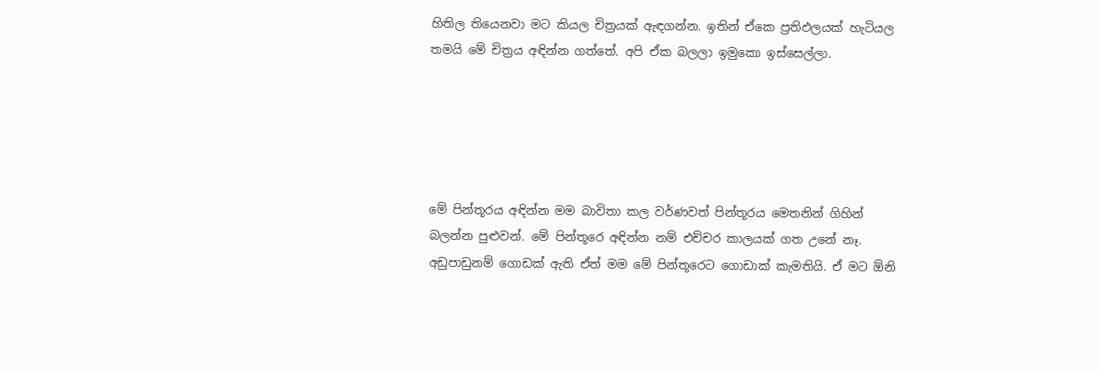හිතිල තියෙනවා මට කියල චිත්‍රයක් ඇඳගන්න. ඉතින් ඒකෙ ප්‍රතිඵලයක් හැටියල තමයි මේ චිත්‍රය අඳින්න ගත්තේ. අපි ඒක බලලා ඉමුකො ඉස්සෙල්ලා.





මේ පින්තූරය අඳින්න මම බාවිතා කල වර්ණවත් පින්තූරය මෙතනින් ගිහින් බලන්න පුළුවන්. මේ පින්තූරෙ අඳින්න නම් එච්චර කාලයක් ගත උනේ නෑ. අඩුපාඩුනම් ගොඩක් ඇති ඒත් මම මේ පින්තූරෙට ගොඩාක් කැමතියි. ඒ මට ඕනි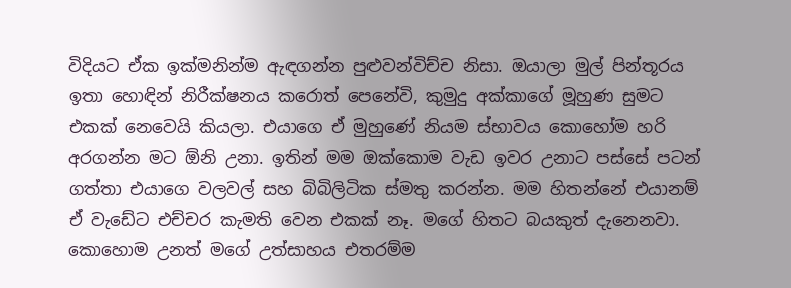විදියට ඒක ඉක්මනින්ම ඇඳගන්න පුළුවන්විච්ච නිසා. ඔයාලා මුල් පින්තූරය ඉතා හොඳින් නිරීක්ෂනය කරොත් පෙනේවි, කුමුදු අක්කාගේ මූහුණ සුමට එකක් නෙවෙයි කියලා. එයාගෙ ඒ මුහුණේ නියම ස්භාවය කොහෝම හරි අරගන්න මට ඕනි උනා. ඉතින් මම ඔක්කොම වැඩ ඉවර උනාට පස්සේ පටන් ගත්තා එයාගෙ වලවල් සහ බිබිලිටික ස්මතු කරන්න. මම හිතන්නේ එයානම් ඒ වැඩේට එච්චර කැමති වෙන එකක් නෑ. මගේ හිතට බයකුත් දැනෙනවා. කොහොම උනත් මගේ උත්සාහය එතරම්ම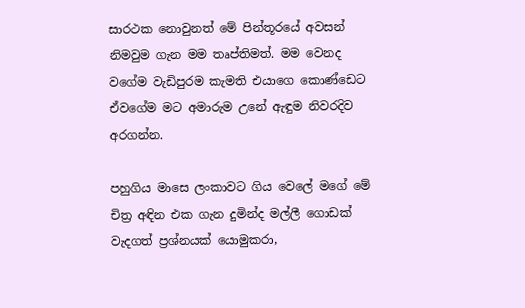සාරථක නොවුනත් මේ පින්තූරයේ අවසන් නිමවුම ගැන මම තෘප්තිමත්. මම වෙනද වගේම වැඩිපුරම කැමති එයාගෙ කොණ්ඩෙට ඒවගේම මට අමාරුම උනේ ඇඳුම නිවරදිව අරගන්න.

පහුගිය මාසෙ ලංකාවට ගිය වෙලේ මගේ මේ චිත්‍ර අඳින එක ගැන දුමින්ද මල්ලී ගොඩක් වැදගත් ප්‍රශ්නයක් යොමුකරා,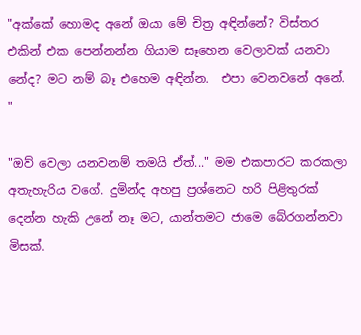"අක්කේ හොමද අනේ ඔයා මේ චිත්‍ර අඳින්නේ? විස්තර එකින් එක පෙන්නන්න ගියාම සෑහෙන වෙලාවක් යනවා නේද? මට නම් බෑ එහෙම අඳින්න.  එපා වෙනවනේ අනේ. "

"ඔව් වෙලා යනවනම් තමයි ඒත්..." මම එකපාරට කරකලා අතැහැරිය වගේ. දුමින්ද අහපු ප්‍රශ්නෙට හරි පිළිතුරක් දෙන්න හැකි උනේ නෑ මට, යාන්තමට ජාමෙ බේරගන්නවා මිසක්.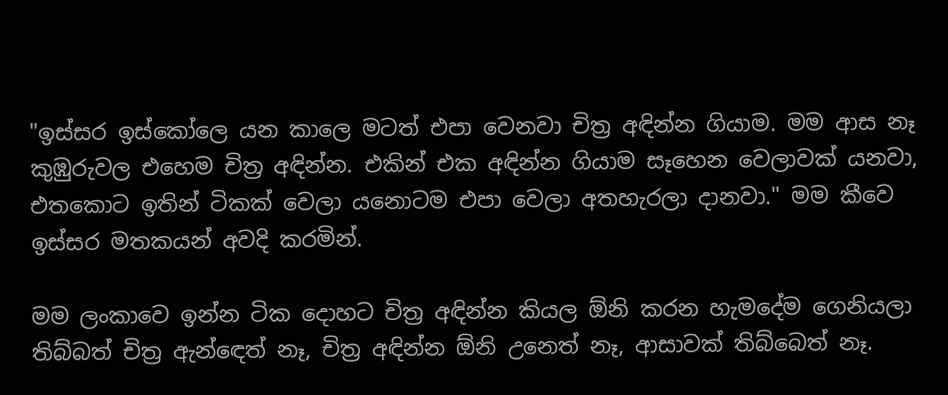"ඉස්සර ඉස්කෝලෙ යන කාලෙ මටත් එපා වෙනවා චිත්‍ර අඳින්න ගියාම. මම ආස නෑ කුඹුරුවල එහෙම චිත්‍ර අඳින්න. එකින් එක අඳින්න ගියාම සෑහෙන වෙලාවක් යනවා, එතකොට ඉතින් ටිකක් වෙලා යනොටම එපා වෙලා අතහැරලා දානවා." මම කීවෙ ඉස්සර මතකයන් අවදි කරමින්.

මම ලංකාවෙ ඉන්න ටික දොහට චිත්‍ර අඳින්න කියල ඕනි කරන හැමදේම ගෙනියලා තිබ්බත් චිත්‍ර ඇන්ඳෙත් නෑ, චිත්‍ර අඳින්න ඕනි උනෙත් නෑ, ආසාවක් තිබ්බෙත් නෑ.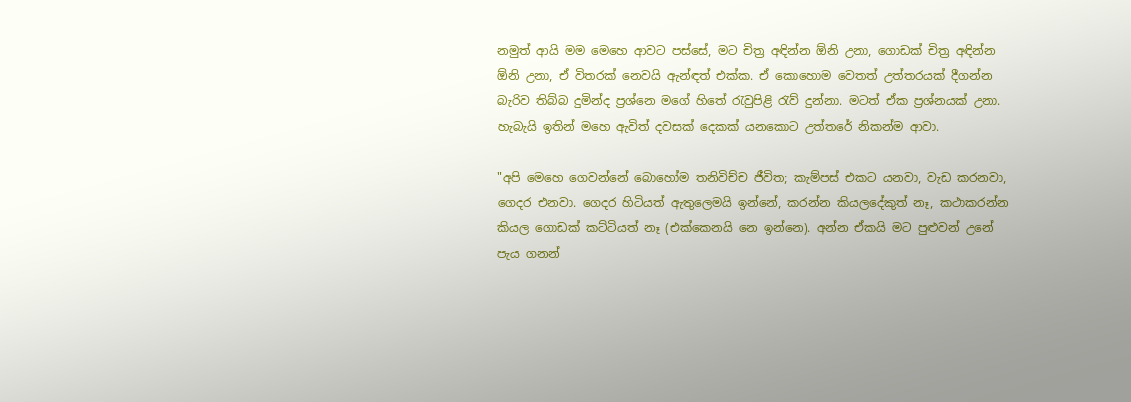නමුත් ආයි මම මෙහෙ ආවට පස්සේ, මට චිත්‍ර අඳින්න ඕනි උනා, ගොඩක් චිත්‍ර අඳින්න ඕනි උනා, ඒ විතරක් නෙවයි ඇන්ඳත් එක්ක. ඒ කොහොම වෙතත් උත්තරයක් දීගන්න බැරිව තිබ්බ දුමින්ද ප්‍රශ්නෙ මගේ හිතේ රැවුපිළි රැව් දුන්නා. මටත් ඒක ප්‍රශ්නයක් උනා. හැබැයි ඉතින් මහෙ ඇවිත් දවසක් දෙකක් යනකොට උත්තරේ නිකන්ම ආවා.

"අපි මෙහෙ ගෙවන්නේ බොහෝම තනිවිච්ච ජීවිත; කැම්පස් එකට යනවා, වැඩ කරනවා, ගෙදර එනවා. ගෙදර හිටියත් ඇතුලෙමයි ඉන්නේ, කරන්න කියලදේකුත් නෑ, කථාකරන්න කියල ගොඩක් කට්ටියත් නෑ (එක්කෙනයි නෙ ඉන්නෙ). අන්න ඒකයි මට පුළුවන් උනේ පැය ගනන්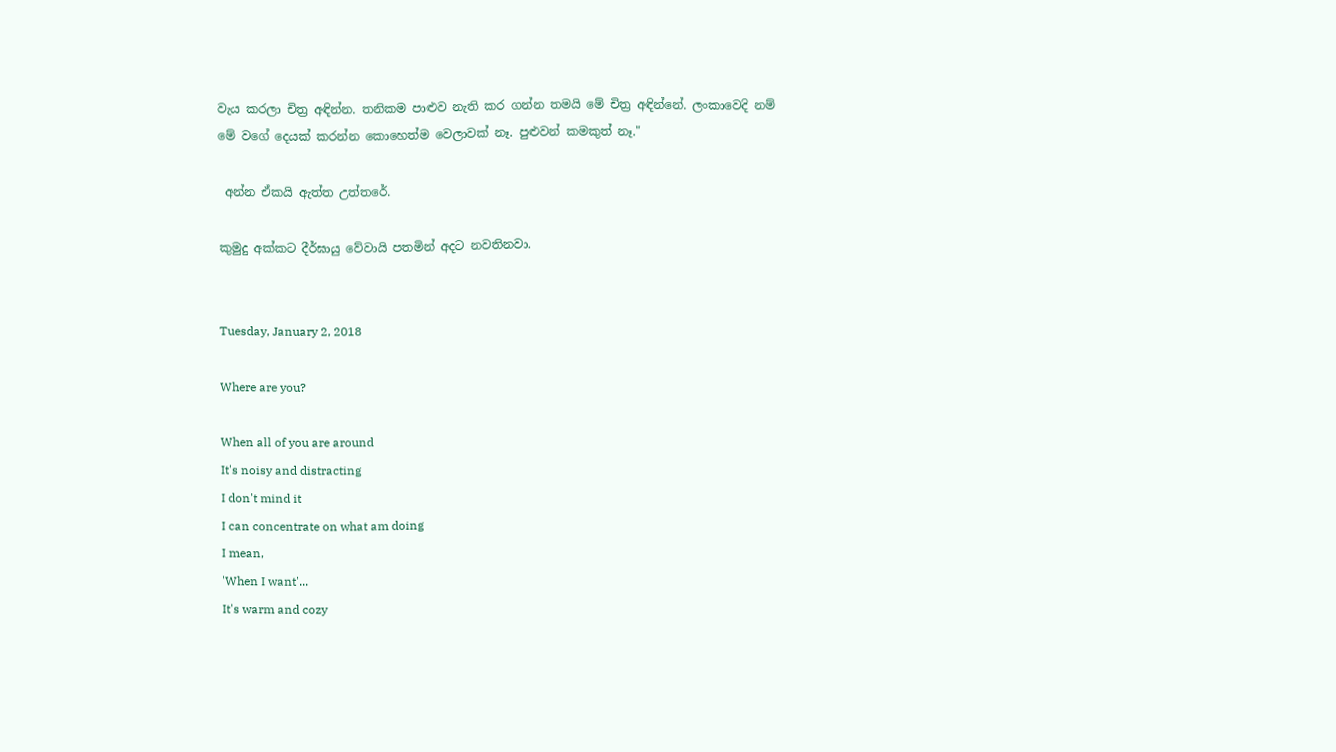වැය කරලා චිත්‍ර අඳින්න. තනිකම පාළුව නැති කර ගන්න තමයි මේ චිත්‍ර අඳින්නේ. ලංකාවෙදි නම් මේ වගේ දෙයක් කරන්න කොහෙත්ම වෙලාවක් නෑ. පුළුවන් කමකුත් නෑ."

 අන්න ඒකයි ඇත්ත උත්තරේ.

කුමුදු අක්කට දීර්ඝායු වේවායි පතමින් අදට නවතිනවා.


Tuesday, January 2, 2018

Where are you?

When all of you are around
It's noisy and distracting
I don't mind it
I can concentrate on what am doing
I mean,
'When I want'...
It's warm and cozy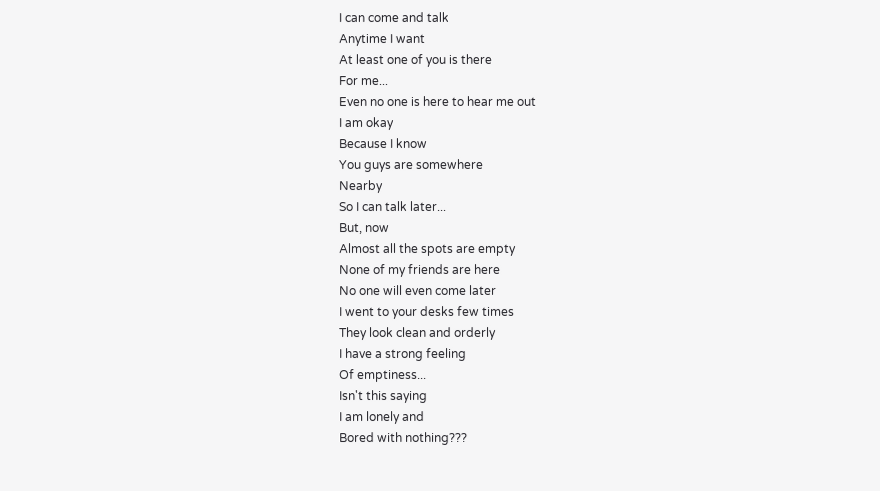I can come and talk
Anytime I want
At least one of you is there
For me...
Even no one is here to hear me out
I am okay
Because I know
You guys are somewhere
Nearby
So I can talk later...
But, now
Almost all the spots are empty
None of my friends are here
No one will even come later
I went to your desks few times
They look clean and orderly
I have a strong feeling
Of emptiness...
Isn't this saying
I am lonely and
Bored with nothing???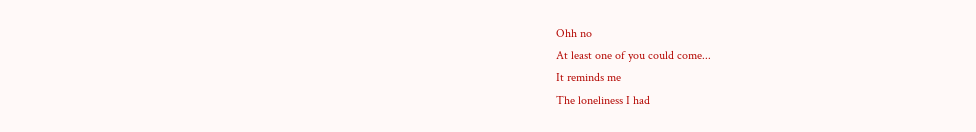Ohh no
At least one of you could come...
It reminds me
The loneliness I had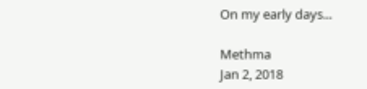On my early days...

Methma
Jan 2, 2018